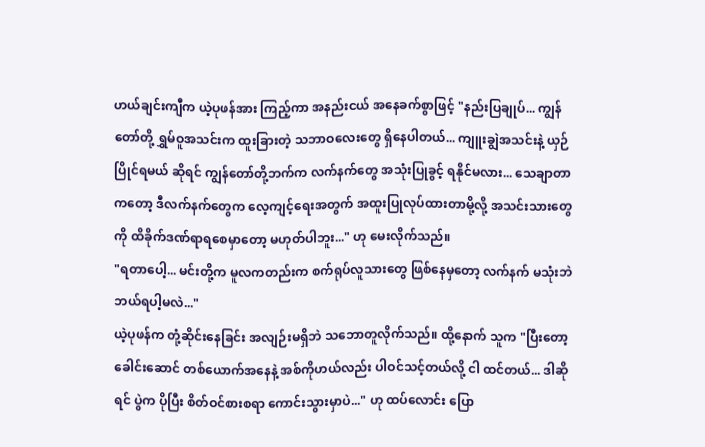ဟယ်ချင်းကျီက ယဲ့ပုဖန်အား ကြည့်ကာ အနည်းငယ် အနေခက်စွာဖြင့် "နည်းပြချုပ်... ကျွန်တော်တို့ ရွှမ်ဝူအသင်းက ထူးခြားတဲ့ သဘာဝလေးတွေ ရှိနေပါတယ်... ကျူးချွဲအသင်းနဲ့ ယှဉ်ပြိုင်ရမယ် ဆိုရင် ကျွန်တော်တို့ဘက်က လက်နက်တွေ အသုံးပြုခွင့် ရနိုင်မလား... သေချာတာကတော့ ဒီလက်နက်တွေက လေ့ကျင့်ရေးအတွက် အထူးပြုလုပ်ထားတာမို့လို့ အသင်းသားတွေကို ထိခိုက်ဒဏ်ရာရစေမှာတော့ မဟုတ်ပါဘူး..." ဟု မေးလိုက်သည်။
"ရတာပေါ့... မင်းတို့က မူလကတည်းက စက်ရုပ်လူသားတွေ ဖြစ်နေမှတော့ လက်နက် မသုံးဘဲ ဘယ်ရပါ့မလဲ..."
ယဲ့ပုဖန်က တုံ့ဆိုင်းနေခြင်း အလျဉ်းမရှိဘဲ သဘောတူလိုက်သည်။ ထို့နောက် သူက "ပြီးတော့ ခေါင်းဆောင် တစ်ယောက်အနေနဲ့ အစ်ကိုဟယ်လည်း ပါဝင်သင့်တယ်လို့ ငါ ထင်တယ်... ဒါဆိုရင် ပွဲက ပိုပြီး စိတ်ဝင်စားစရာ ကောင်းသွားမှာပဲ..." ဟု ထပ်လောင်း ပြော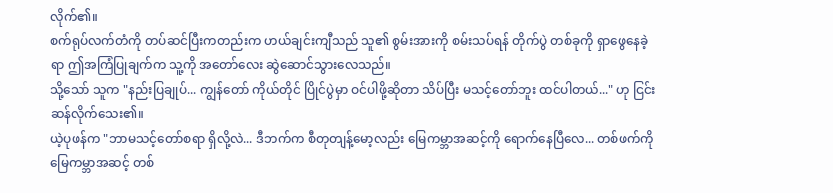လိုက်၏။
စက်ရုပ်လက်တံကို တပ်ဆင်ပြီးကတည်းက ဟယ်ချင်းကျီသည် သူ၏ စွမ်းအားကို စမ်းသပ်ရန် တိုက်ပွဲ တစ်ခုကို ရှာဖွေနေခဲ့ရာ ဤအကြံပြုချက်က သူ့ကို အတော်လေး ဆွဲဆောင်သွားလေသည်။
သို့သော် သူက "နည်းပြချုပ်... ကျွန်တော် ကိုယ်တိုင် ပြိုင်ပွဲမှာ ဝင်ပါဖို့ဆိုတာ သိပ်ပြီး မသင့်တော်ဘူး ထင်ပါတယ်..." ဟု ငြင်းဆန်လိုက်သေး၏။
ယဲ့ပုဖန်က "ဘာမသင့်တော်စရာ ရှိလို့လဲ... ဒီဘက်က စီတုတျန့်မော့လည်း မြေကမ္ဘာအဆင့်ကို ရောက်နေပြီလေ... တစ်ဖက်ကို မြေကမ္ဘာအဆင့် တစ်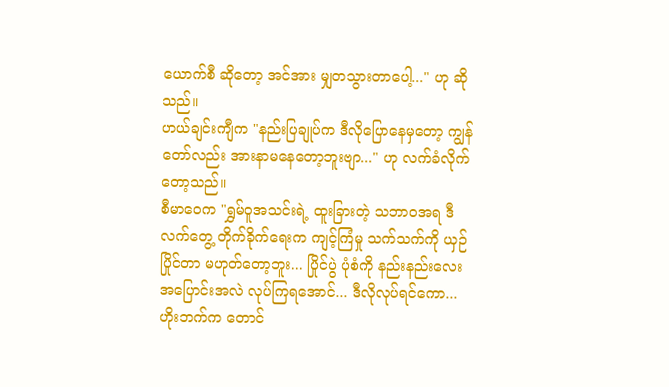ယောက်စီ ဆိုတော့ အင်အား မျှတသွားတာပေါ့..." ဟု ဆိုသည်။
ဟယ်ချင်းကျီက "နည်းပြချုပ်က ဒီလိုပြောနေမှတော့ ကျွန်တော်လည်း အားနာမနေတော့ဘူးဗျာ..." ဟု လက်ခံလိုက်တော့သည်။
စီမာဝေက "ရွှမ်ဝူအသင်းရဲ့ ထူးခြားတဲ့ သဘာဝအရ ဒီလက်တွေ့ တိုက်ခိုက်ရေးက ကျင့်ကြံမှု သက်သက်ကို ယှဉ်ပြိုင်တာ မဟုတ်တော့ဘူး... ပြိုင်ပွဲ ပုံစံကို နည်းနည်းလေး အပြောင်းအလဲ လုပ်ကြရအောင်... ဒီလိုလုပ်ရင်ကော... ဟိုးဘက်က တောင်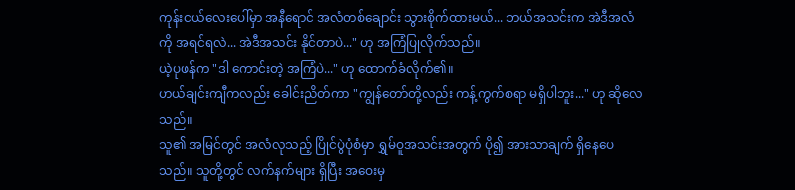ကုန်းငယ်လေးပေါ်မှာ အနီရောင် အလံတစ်ချောင်း သွားစိုက်ထားမယ်... ဘယ်အသင်းက အဲဒီအလံကို အရင်ရလဲ... အဲဒီအသင်း နိုင်တာပဲ..." ဟု အကြံပြုလိုက်သည်။
ယဲ့ပုဖန်က "ဒါ ကောင်းတဲ့ အကြံပဲ..." ဟု ထောက်ခံလိုက်၏။
ဟယ်ချင်းကျီကလည်း ခေါင်းညိတ်ကာ "ကျွန်တော်တို့လည်း ကန့်ကွက်စရာ မရှိပါဘူး..." ဟု ဆိုလေသည်။
သူ၏ အမြင်တွင် အလံလုသည့် ပြိုင်ပွဲပုံစံမှာ ရွှမ်ဝူအသင်းအတွက် ပို၍ အားသာချက် ရှိနေပေသည်။ သူတို့တွင် လက်နက်များ ရှိပြီး အဝေးမှ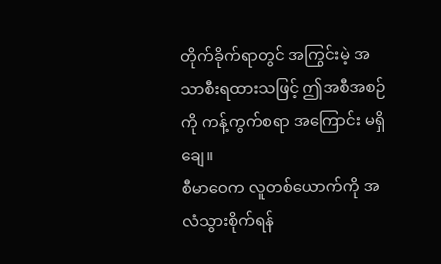တိုက်ခိုက်ရာတွင် အကြွင်းမဲ့ အသာစီးရထားသဖြင့် ဤအစီအစဉ်ကို ကန့်ကွက်စရာ အကြောင်း မရှိချေ။
စီမာဝေက လူတစ်ယောက်ကို အလံသွားစိုက်ရန်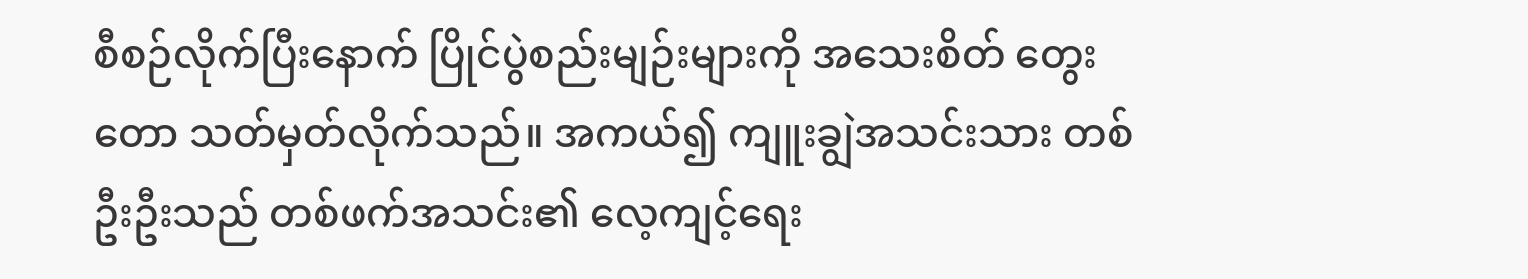စီစဉ်လိုက်ပြီးနောက် ပြိုင်ပွဲစည်းမျဉ်းများကို အသေးစိတ် တွေးတော သတ်မှတ်လိုက်သည်။ အကယ်၍ ကျူးချွဲအသင်းသား တစ်ဦးဦးသည် တစ်ဖက်အသင်း၏ လေ့ကျင့်ရေး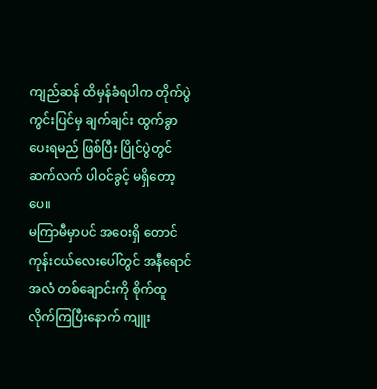ကျည်ဆန် ထိမှန်ခံရပါက တိုက်ပွဲကွင်းပြင်မှ ချက်ချင်း ထွက်ခွာပေးရမည် ဖြစ်ပြီး ပြိုင်ပွဲတွင် ဆက်လက် ပါဝင်ခွင့် မရှိတော့ပေ။
မကြာမီမှာပင် အဝေးရှိ တောင်ကုန်းငယ်လေးပေါ်တွင် အနီရောင်အလံ တစ်ချောင်းကို စိုက်ထူလိုက်ကြပြီးနောက် ကျူး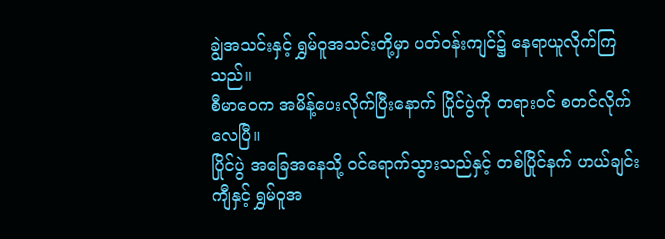ချွဲအသင်းနှင့် ရွှမ်ဝူအသင်းတို့မှာ ပတ်ဝန်းကျင်၌ နေရာယူလိုက်ကြသည်။
စီမာဝေက အမိန့်ပေးလိုက်ပြီးနောက် ပြိုင်ပွဲကို တရားဝင် စတင်လိုက်လေပြီ။
ပြိုင်ပွဲ အခြေအနေသို့ ဝင်ရောက်သွားသည်နှင့် တစ်ပြိုင်နက် ဟယ်ချင်းကျီနှင့် ရွှမ်ဝူအ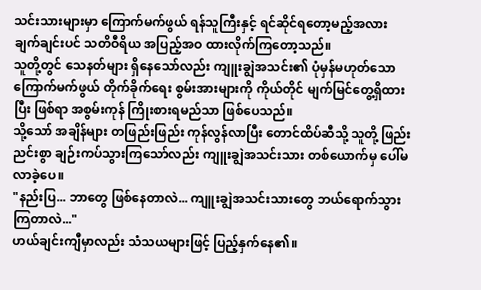သင်းသားများမှာ ကြောက်မက်ဖွယ် ရန်သူကြီးနှင့် ရင်ဆိုင်ရတော့မည့်အလား ချက်ချင်းပင် သတိဝီရိယ အပြည့်အဝ ထားလိုက်ကြတော့သည်။
သူတို့တွင် သေနတ်များ ရှိနေသော်လည်း ကျူးချွဲအသင်း၏ ပုံမှန်မဟုတ်သော ကြောက်မက်ဖွယ် တိုက်ခိုက်ရေး စွမ်းအားများကို ကိုယ်တိုင် မျက်မြင်တွေ့ရှိထားပြီး ဖြစ်ရာ အစွမ်းကုန် ကြိုးစားရမည်သာ ဖြစ်ပေသည်။
သို့သော် အချိန်များ တဖြည်းဖြည်း ကုန်လွန်လာပြီး တောင်ထိပ်ဆီသို့ သူတို့ ဖြည်းညင်းစွာ ချဉ်းကပ်သွားကြသော်လည်း ကျူးချွဲအသင်းသား တစ်ယောက်မှ ပေါ်မလာခဲ့ပေ။
"နည်းပြ... ဘာတွေ ဖြစ်နေတာလဲ... ကျူးချွဲအသင်းသားတွေ ဘယ်ရောက်သွားကြတာလဲ..."
ဟယ်ချင်းကျီမှာလည်း သံသယများဖြင့် ပြည့်နှက်နေ၏။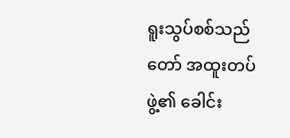ရူးသွပ်စစ်သည်တော် အထူးတပ်ဖွဲ့၏ ခေါင်း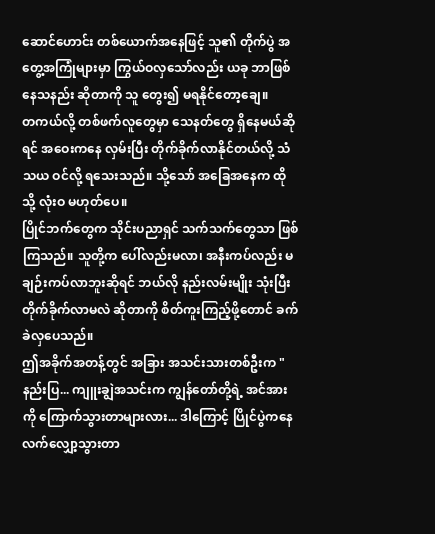ဆောင်ဟောင်း တစ်ယောက်အနေဖြင့် သူ၏ တိုက်ပွဲ အတွေ့အကြုံများမှာ ကြွယ်ဝလှသော်လည်း ယခု ဘာဖြစ်နေသနည်း ဆိုတာကို သူ တွေး၍ မရနိုင်တော့ချေ။
တကယ်လို့ တစ်ဖက်လူတွေမှာ သေနတ်တွေ ရှိနေမယ်ဆိုရင် အဝေးကနေ လှမ်းပြီး တိုက်ခိုက်လာနိုင်တယ်လို့ သံသယ ဝင်လို့ ရသေးသည်။ သို့သော် အခြေအနေက ထိုသို့ လုံးဝ မဟုတ်ပေ။
ပြိုင်ဘက်တွေက သိုင်းပညာရှင် သက်သက်တွေသာ ဖြစ်ကြသည်။ သူတို့က ပေါ်လည်းမလာ၊ အနီးကပ်လည်း မချဉ်းကပ်လာဘူးဆိုရင် ဘယ်လို နည်းလမ်းမျိုး သုံးပြီး တိုက်ခိုက်လာမလဲ ဆိုတာကို စိတ်ကူးကြည့်ဖို့တောင် ခက်ခဲလှပေသည်။
ဤအခိုက်အတန့်တွင် အခြား အသင်းသားတစ်ဦးက "နည်းပြ... ကျူးချွဲအသင်းက ကျွန်တော်တို့ရဲ့ အင်အားကို ကြောက်သွားတာများလား... ဒါကြောင့် ပြိုင်ပွဲကနေ လက်လျှော့သွားတာ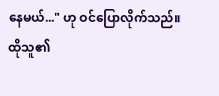နေမယ်..." ဟု ဝင်ပြောလိုက်သည်။
ထိုသူ၏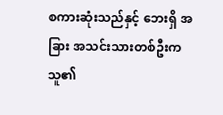စကားဆုံးသည်နှင့် ဘေးရှိ အခြား အသင်းသားတစ်ဦးက သူ၏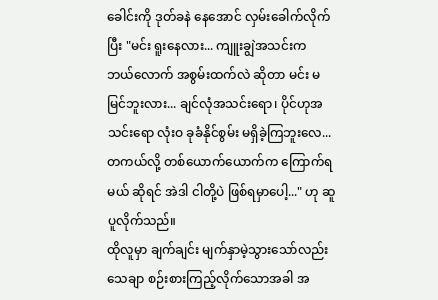ခေါင်းကို ဒုတ်ခနဲ နေအောင် လှမ်းခေါက်လိုက်ပြီး "မင်း ရူးနေလား... ကျူးချွဲအသင်းက ဘယ်လောက် အစွမ်းထက်လဲ ဆိုတာ မင်း မမြင်ဘူးလား... ချင်လုံအသင်းရော၊ ပိုင်ဟုအသင်းရော လုံးဝ ခုခံနိုင်စွမ်း မရှိခဲ့ကြဘူးလေ... တကယ်လို့ တစ်ယောက်ယောက်က ကြောက်ရမယ် ဆိုရင် အဲဒါ ငါတို့ပဲ ဖြစ်ရမှာပေါ့..." ဟု ဆူပူလိုက်သည်။
ထိုလူမှာ ချက်ချင်း မျက်နှာမဲ့သွားသော်လည်း သေချာ စဉ်းစားကြည့်လိုက်သောအခါ အ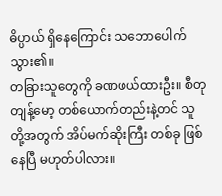ဓိပ္ပာယ် ရှိနေကြောင်း သဘောပေါက်သွား၏။
တခြားသူတွေကို ခဏဖယ်ထားဦး။ စီတုတျန့်မော့ တစ်ယောက်တည်းနဲ့တင် သူတို့အတွက် အိပ်မက်ဆိုးကြီး တစ်ခု ဖြစ်နေပြီ မဟုတ်ပါလား။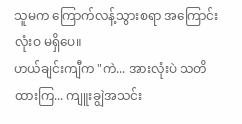သူမက ကြောက်လန့်သွားစရာ အကြောင်း လုံးဝ မရှိပေ။
ဟယ်ချင်းကျီက "ကဲ... အားလုံးပဲ သတိထားကြ... ကျူးချွဲအသင်း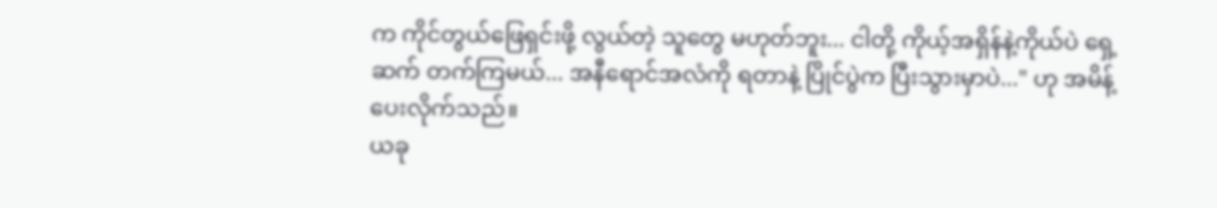က ကိုင်တွယ်ဖြေရှင်းဖို့ လွယ်တဲ့ သူတွေ မဟုတ်ဘူး... ငါတို့ ကိုယ့်အရှိန်နဲ့ကိုယ်ပဲ ရှေ့ဆက် တက်ကြမယ်... အနီရောင်အလံကို ရတာနဲ့ ပြိုင်ပွဲက ပြီးသွားမှာပဲ..." ဟု အမိန့်ပေးလိုက်သည်။
ယခု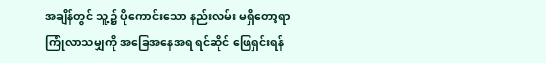အချိန်တွင် သူ့၌ ပိုကောင်းသော နည်းလမ်း မရှိတော့ရာ ကြုံလာသမျှကို အခြေအနေအရ ရင်ဆိုင် ဖြေရှင်းရန်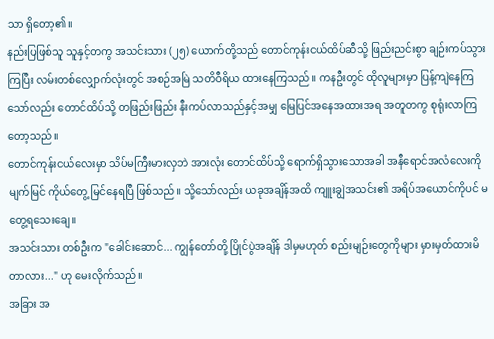သာ ရှိတော့၏။
နည်းပြဖြစ်သူ သူနှင့်တကွ အသင်းသား (၂၅) ယောက်တို့သည် တောင်ကုန်းငယ်ထိပ်ဆီသို့ ဖြည်းညင်းစွာ ချဉ်းကပ်သွားကြပြီး လမ်းတစ်လျှောက်လုံးတွင် အစဉ်အမြဲ သတိဝီရိယ ထားနေကြသည်။ ကနဦးတွင် ထိုလူများမှာ ပြန့်ကျဲနေကြသော်လည်း တောင်ထိပ်သို့ တဖြည်းဖြည်း နီးကပ်လာသည်နှင့်အမျှ မြေပြင်အနေအထားအရ အတူတကွ စုရုံးလာကြတော့သည်။
တောင်ကုန်းငယ်လေးမှာ သိပ်မကြီးမားလှဘဲ အားလုံး တောင်ထိပ်သို့ ရောက်ရှိသွားသောအခါ အနီရောင်အလံလေးကို မျက်မြင် ကိုယ်တွေ့ မြင်နေရပြီ ဖြစ်သည်။ သို့သော်လည်း ယခုအချိန်အထိ ကျူးချွဲအသင်း၏ အရိပ်အယောင်ကိုပင် မတွေ့ရသေးချေ။
အသင်းသား တစ်ဦးက "ခေါင်းဆောင်... ကျွန်တော်တို့ ပြိုင်ပွဲအချိန် ဒါမှမဟုတ် စည်းမျဉ်းတွေကိုများ မှားမှတ်ထားမိတာလား..." ဟု မေးလိုက်သည်။
အခြား အ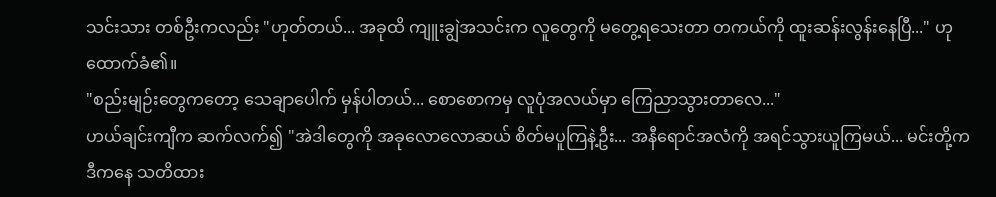သင်းသား တစ်ဦးကလည်း "ဟုတ်တယ်... အခုထိ ကျူးချွဲအသင်းက လူတွေကို မတွေ့ရသေးတာ တကယ်ကို ထူးဆန်းလွန်းနေပြီ..." ဟု ထောက်ခံ၏။
"စည်းမျဉ်းတွေကတော့ သေချာပေါက် မှန်ပါတယ်... စောစောကမှ လူပုံအလယ်မှာ ကြေညာသွားတာလေ..."
ဟယ်ချင်းကျီက ဆက်လက်၍ "အဲဒါတွေကို အခုလောလောဆယ် စိတ်မပူကြနဲ့ဦး... အနီရောင်အလံကို အရင်သွားယူကြမယ်... မင်းတို့က ဒီကနေ သတိထား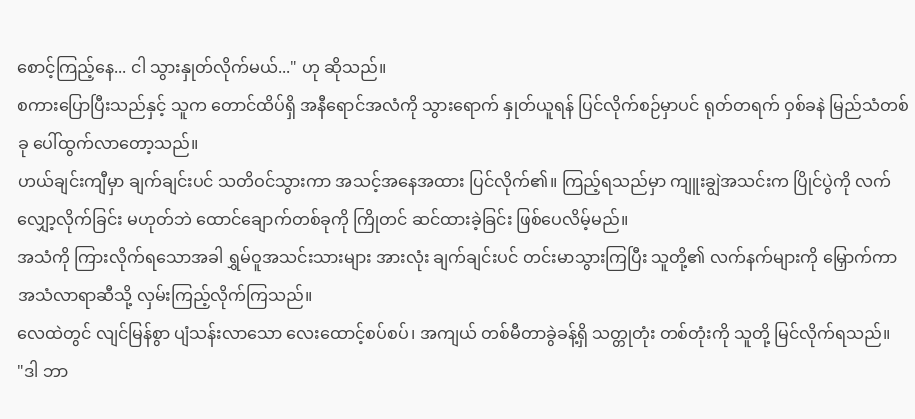စောင့်ကြည့်နေ... ငါ သွားနှုတ်လိုက်မယ်..." ဟု ဆိုသည်။
စကားပြောပြီးသည်နှင့် သူက တောင်ထိပ်ရှိ အနီရောင်အလံကို သွားရောက် နှုတ်ယူရန် ပြင်လိုက်စဉ်မှာပင် ရုတ်တရက် ဝှစ်ခနဲ မြည်သံတစ်ခု ပေါ်ထွက်လာတော့သည်။
ဟယ်ချင်းကျီမှာ ချက်ချင်းပင် သတိဝင်သွားကာ အသင့်အနေအထား ပြင်လိုက်၏။ ကြည့်ရသည်မှာ ကျူးချွဲအသင်းက ပြိုင်ပွဲကို လက်လျှော့လိုက်ခြင်း မဟုတ်ဘဲ ထောင်ချောက်တစ်ခုကို ကြိုတင် ဆင်ထားခဲ့ခြင်း ဖြစ်ပေလိမ့်မည်။
အသံကို ကြားလိုက်ရသောအခါ ရွှမ်ဝူအသင်းသားများ အားလုံး ချက်ချင်းပင် တင်းမာသွားကြပြီး သူတို့၏ လက်နက်များကို မြှောက်ကာ အသံလာရာဆီသို့ လှမ်းကြည့်လိုက်ကြသည်။
လေထဲတွင် လျင်မြန်စွာ ပျံသန်းလာသော လေးထောင့်စပ်စပ်၊ အကျယ် တစ်မီတာခွဲခန့်ရှိ သတ္တုတုံး တစ်တုံးကို သူတို့ မြင်လိုက်ရသည်။
"ဒါ ဘာ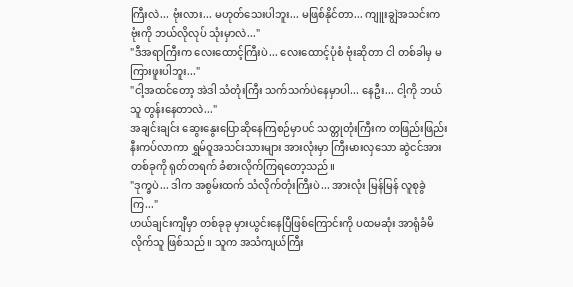ကြီးလဲ... ဗုံးလား... မဟုတ်သေးပါဘူး... မဖြစ်နိုင်တာ... ကျူးချွဲအသင်းက ဗုံးကို ဘယ်လိုလုပ် သုံးမှာလဲ..."
"ဒီအရာကြီးက လေးထောင့်ကြီးပဲ... လေးထောင့်ပုံစံ ဗုံးဆိုတာ ငါ တစ်ခါမှ မကြားဖူးပါဘူး..."
"ငါ့အထင်တော့ အဲဒါ သံတုံးကြီး သက်သက်ပဲနေမှာပါ... နေဦး... ငါ့ကို ဘယ်သူ တွန်းနေတာလဲ..."
အချင်းချင်း ဆွေးနွေးပြောဆိုနေကြစဉ်မှာပင် သတ္တုတုံးကြီးက တဖြည်းဖြည်း နီးကပ်လာကာ ရွှမ်ဝူအသင်းသားများ အားလုံးမှာ ကြီးမားလှသော ဆွဲငင်အား တစ်ခုကို ရုတ်တရက် ခံစားလိုက်ကြရတော့သည်။
"ဒုက္ခပဲ... ဒါက အစွမ်းထက် သံလိုက်တုံးကြီးပဲ... အားလုံး မြန်မြန် လူစုခွဲကြ..."
ဟယ်ချင်းကျီမှာ တစ်ခုခု မှားယွင်းနေပြီဖြစ်ကြောင်းကို ပထမဆုံး အာရုံခံမိလိုက်သူ ဖြစ်သည်။ သူက အသံကျယ်ကြီး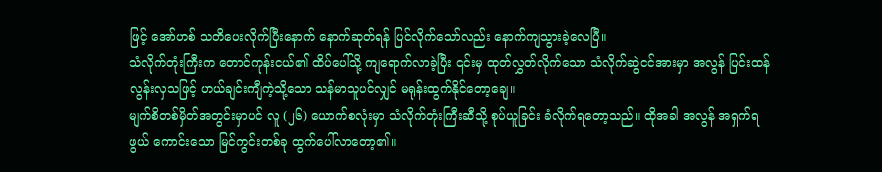ဖြင့် အော်ဟစ် သတိပေးလိုက်ပြီးနောက် နောက်ဆုတ်ရန် ပြင်လိုက်သော်လည်း နောက်ကျသွားခဲ့လေပြီ။
သံလိုက်တုံးကြီးက တောင်ကုန်းငယ်၏ ထိပ်ပေါ်သို့ ကျရောက်လာခဲ့ပြီး ၎င်းမှ ထုတ်လွှတ်လိုက်သော သံလိုက်ဆွဲငင်အားမှာ အလွန် ပြင်းထန်လွန်းလှသဖြင့် ဟယ်ချင်းကျီကဲ့သို့သော သန်မာသူပင်လျှင် မရုန်းထွက်နိုင်တော့ချေ။
မျက်စိတစ်မှိတ်အတွင်းမှာပင် လူ (၂၆) ယောက်စလုံးမှာ သံလိုက်တုံးကြီးဆီသို့ စုပ်ယူခြင်း ခံလိုက်ရတော့သည်။ ထိုအခါ အလွန် အရှက်ရဖွယ် ကောင်းသော မြင်ကွင်းတစ်ခု ထွက်ပေါ်လာတော့၏။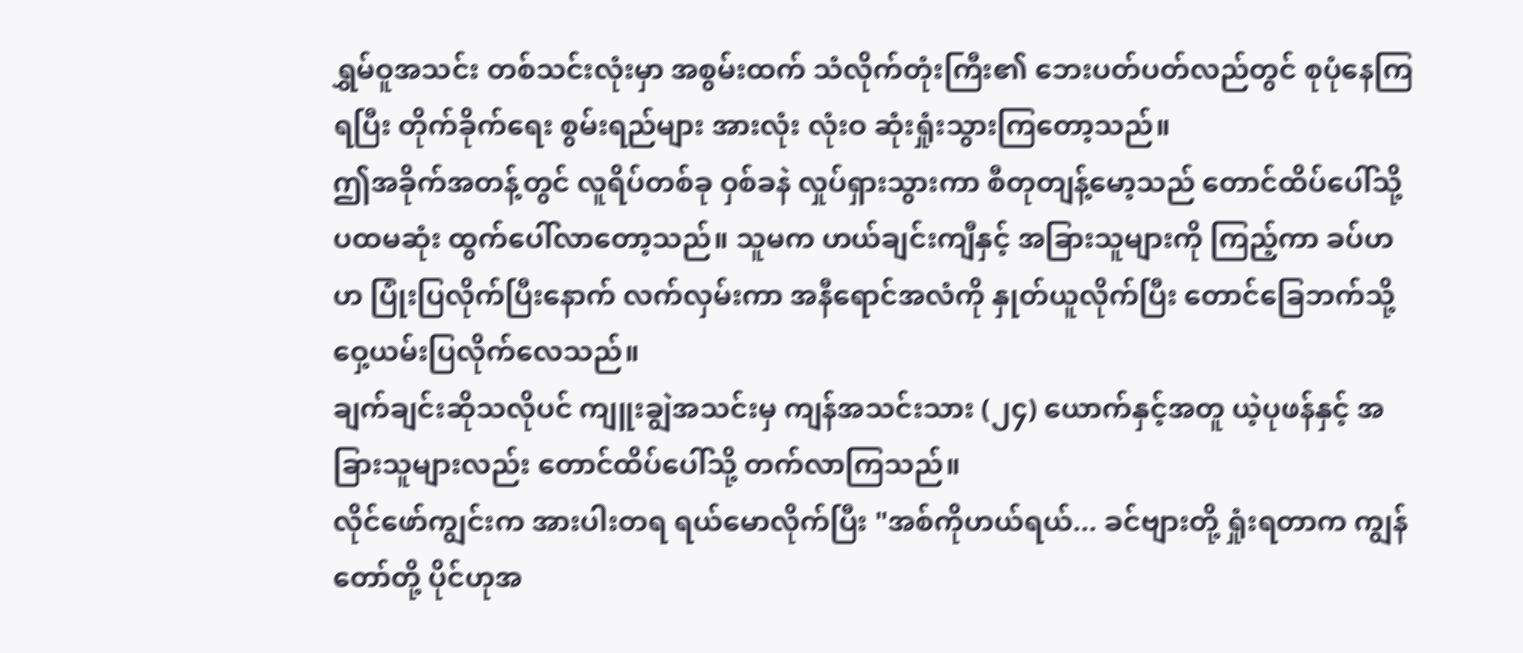ရွှမ်ဝူအသင်း တစ်သင်းလုံးမှာ အစွမ်းထက် သံလိုက်တုံးကြီး၏ ဘေးပတ်ပတ်လည်တွင် စုပုံနေကြရပြီး တိုက်ခိုက်ရေး စွမ်းရည်များ အားလုံး လုံးဝ ဆုံးရှုံးသွားကြတော့သည်။
ဤအခိုက်အတန့်တွင် လူရိပ်တစ်ခု ဝှစ်ခနဲ လှုပ်ရှားသွားကာ စီတုတျန့်မော့သည် တောင်ထိပ်ပေါ်သို့ ပထမဆုံး ထွက်ပေါ်လာတော့သည်။ သူမက ဟယ်ချင်းကျီနှင့် အခြားသူများကို ကြည့်ကာ ခပ်ဟဟ ပြုံးပြလိုက်ပြီးနောက် လက်လှမ်းကာ အနီရောင်အလံကို နှုတ်ယူလိုက်ပြီး တောင်ခြေဘက်သို့ ဝှေ့ယမ်းပြလိုက်လေသည်။
ချက်ချင်းဆိုသလိုပင် ကျူးချွဲအသင်းမှ ကျန်အသင်းသား (၂၄) ယောက်နှင့်အတူ ယဲ့ပုဖန်နှင့် အခြားသူများလည်း တောင်ထိပ်ပေါ်သို့ တက်လာကြသည်။
လိုင်ဖော်ကျွင်းက အားပါးတရ ရယ်မောလိုက်ပြီး "အစ်ကိုဟယ်ရယ်... ခင်ဗျားတို့ ရှုံးရတာက ကျွန်တော်တို့ ပိုင်ဟုအ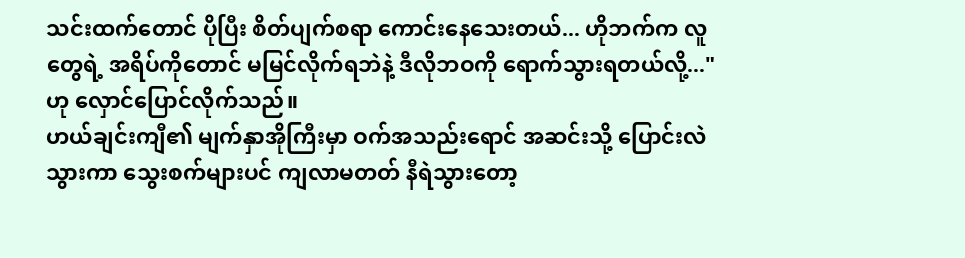သင်းထက်တောင် ပိုပြီး စိတ်ပျက်စရာ ကောင်းနေသေးတယ်... ဟိုဘက်က လူတွေရဲ့ အရိပ်ကိုတောင် မမြင်လိုက်ရဘဲနဲ့ ဒီလိုဘဝကို ရောက်သွားရတယ်လို့..." ဟု လှောင်ပြောင်လိုက်သည်။
ဟယ်ချင်းကျီ၏ မျက်နှာအိုကြီးမှာ ဝက်အသည်းရောင် အဆင်းသို့ ပြောင်းလဲသွားကာ သွေးစက်များပင် ကျလာမတတ် နီရဲသွားတော့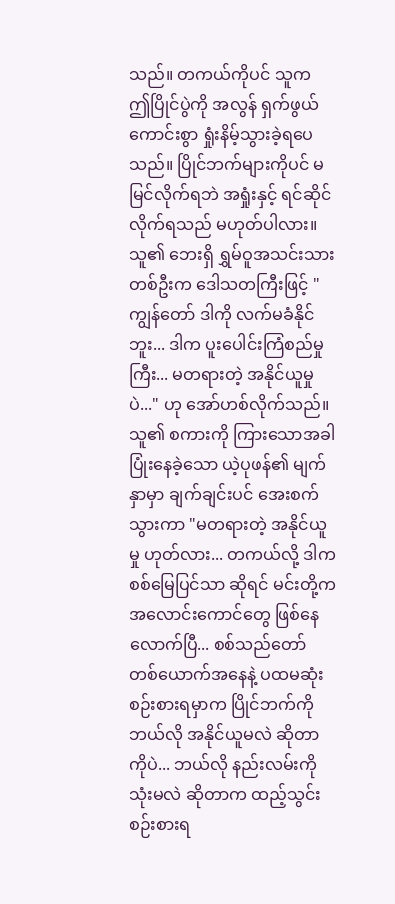သည်။ တကယ်ကိုပင် သူက ဤပြိုင်ပွဲကို အလွန် ရှက်ဖွယ်ကောင်းစွာ ရှုံးနိမ့်သွားခဲ့ရပေသည်။ ပြိုင်ဘက်များကိုပင် မမြင်လိုက်ရဘဲ အရှုံးနှင့် ရင်ဆိုင်လိုက်ရသည် မဟုတ်ပါလား။
သူ၏ ဘေးရှိ ရွှမ်ဝူအသင်းသား တစ်ဦးက ဒေါသတကြီးဖြင့် "ကျွန်တော် ဒါကို လက်မခံနိုင်ဘူး... ဒါက ပူးပေါင်းကြံစည်မှုကြီး... မတရားတဲ့ အနိုင်ယူမှုပဲ..." ဟု အော်ဟစ်လိုက်သည်။
သူ၏ စကားကို ကြားသောအခါ ပြုံးနေခဲ့သော ယဲ့ပုဖန်၏ မျက်နှာမှာ ချက်ချင်းပင် အေးစက်သွားကာ "မတရားတဲ့ အနိုင်ယူမှု ဟုတ်လား... တကယ်လို့ ဒါက စစ်မြေပြင်သာ ဆိုရင် မင်းတို့က အလောင်းကောင်တွေ ဖြစ်နေလောက်ပြီ... စစ်သည်တော် တစ်ယောက်အနေနဲ့ ပထမဆုံး စဉ်းစားရမှာက ပြိုင်ဘက်ကို ဘယ်လို အနိုင်ယူမလဲ ဆိုတာကိုပဲ... ဘယ်လို နည်းလမ်းကို သုံးမလဲ ဆိုတာက ထည့်သွင်း စဉ်းစားရ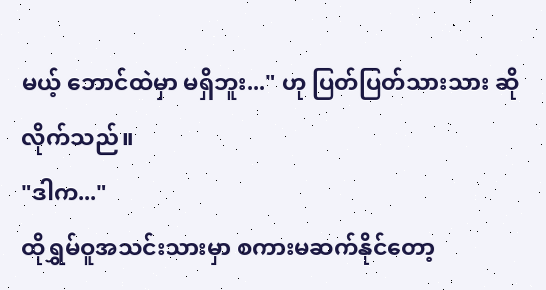မယ့် ဘောင်ထဲမှာ မရှိဘူး..." ဟု ပြတ်ပြတ်သားသား ဆိုလိုက်သည်။
"ဒါက..."
ထိုရွှမ်ဝူအသင်းသားမှာ စကားမဆက်နိုင်တော့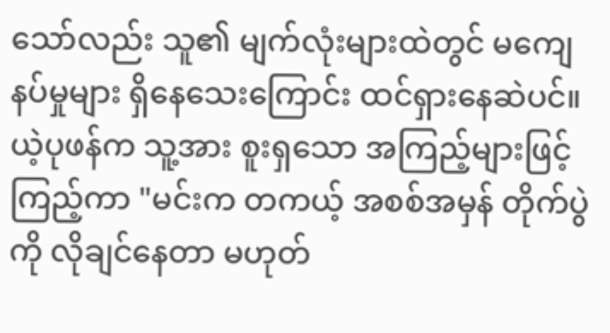သော်လည်း သူ၏ မျက်လုံးများထဲတွင် မကျေနပ်မှုများ ရှိနေသေးကြောင်း ထင်ရှားနေဆဲပင်။
ယဲ့ပုဖန်က သူ့အား စူးရှသော အကြည့်များဖြင့် ကြည့်ကာ "မင်းက တကယ့် အစစ်အမှန် တိုက်ပွဲကို လိုချင်နေတာ မဟုတ်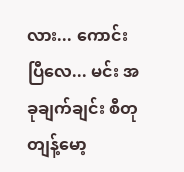လား... ကောင်းပြီလေ... မင်း အခုချက်ချင်း စီတုတျန့်မော့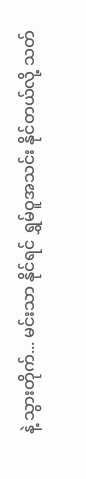နဲ့ သွားတိုက်... မင်းသာ နိုင်ရင် ရွှမ်ဝူအသင်း နိုင်တယ်လို့ သတ်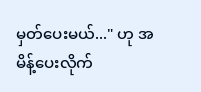မှတ်ပေးမယ်..." ဟု အမိန့်ပေးလိုက်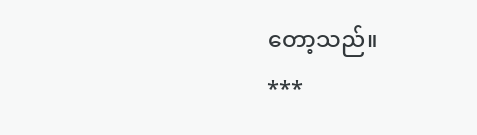တော့သည်။
***